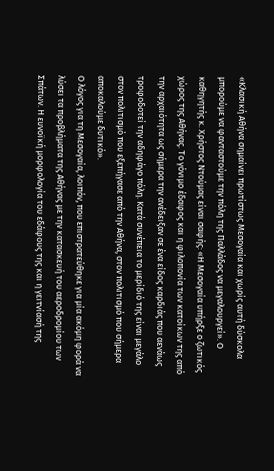«Κλασική Αθήνα σημαίνει πρωτίστως Μεσογαία και χωρίς αυτή δύσκολα μπορούμε να φανταστούμε την πόλη της Παλλάδος να μεγαλουργεί». Ο καθηγητής κ. Χρήστος Ντούμας είναι σαφής: «Η Μεσογαία υπήρξε ο ζωτικός χώρος της Αθήνας. Το γόνιμο έδαφος και η φιλοπονία των κατοίκων της από την αρχαιότητα ως σήμερα την ανέδειξαν σε ένα είδος καρδιάς που αενάως τροφοδοτεί την αδηφάγο πόλη. Κατά συνέπεια το μερίδιό της είναι μεγάλο στον πολιτισμό που εξεπήγασε από την Αθήνα, στον πολιτισμό που σήμερα αποκαλούμε δυτικό».
Ο λόγος για τη Μεσογαία, λοιπόν, που επιστρατεύθηκε για μία ακόμη φορά να λύσει τα προβλήματα της Αθήνας με την κατασκευή του αεροδρομίου των Σπάτων. Η ευνοϊκή μορφολογία του εδάφους της και η γειτνίασή της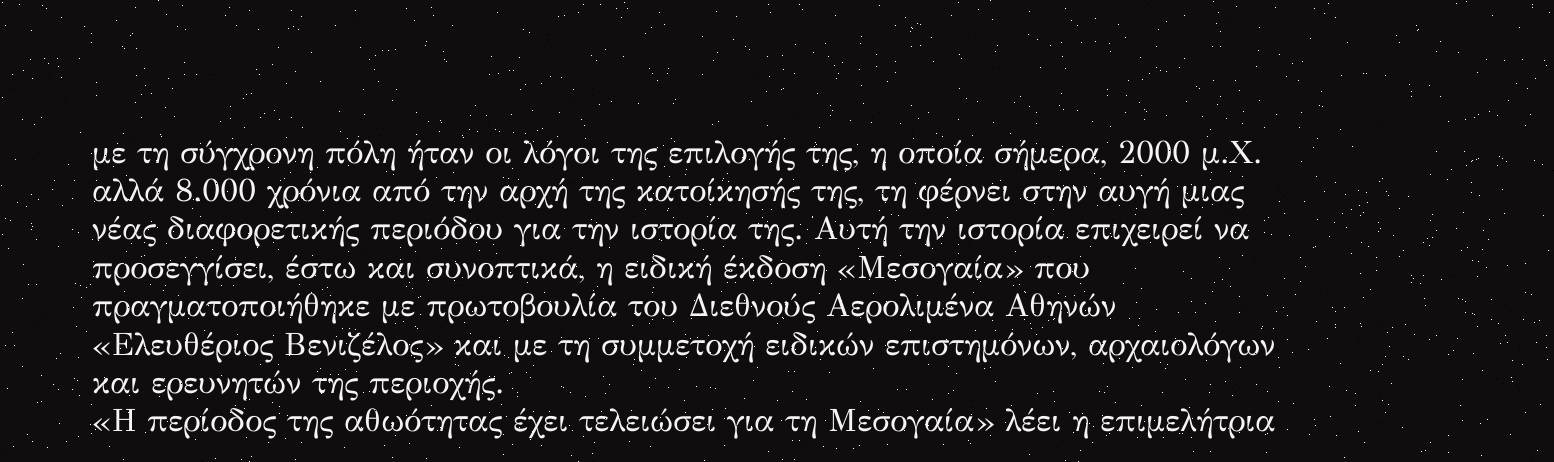με τη σύγχρονη πόλη ήταν οι λόγοι της επιλογής της, η οποία σήμερα, 2000 μ.Χ. αλλά 8.000 χρόνια από την αρχή της κατοίκησής της, τη φέρνει στην αυγή μιας νέας διαφορετικής περιόδου για την ιστορία της. Αυτή την ιστορία επιχειρεί να προσεγγίσει, έστω και συνοπτικά, η ειδική έκδοση «Μεσογαία» που πραγματοποιήθηκε με πρωτοβουλία του Διεθνούς Αερολιμένα Αθηνών «Ελευθέριος Βενιζέλος» και με τη συμμετοχή ειδικών επιστημόνων, αρχαιολόγων και ερευνητών της περιοχής.
«Η περίοδος της αθωότητας έχει τελειώσει για τη Μεσογαία» λέει η επιμελήτρια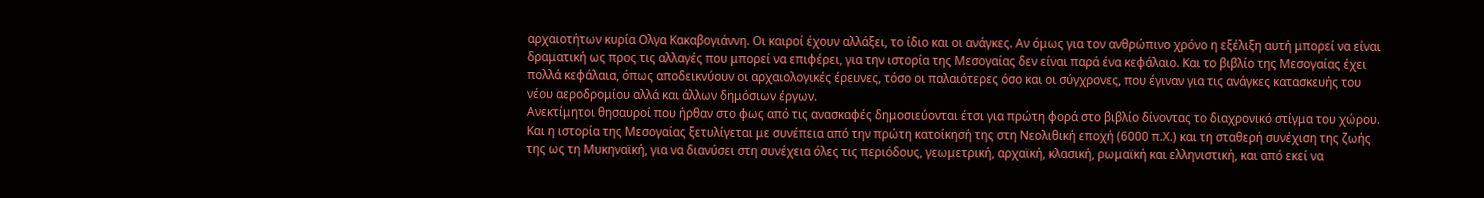αρχαιοτήτων κυρία Ολγα Κακαβογιάννη. Οι καιροί έχουν αλλάξει, το ίδιο και οι ανάγκες. Αν όμως για τον ανθρώπινο χρόνο η εξέλιξη αυτή μπορεί να είναι δραματική ως προς τις αλλαγές που μπορεί να επιφέρει, για την ιστορία της Μεσογαίας δεν είναι παρά ένα κεφάλαιο. Και το βιβλίο της Μεσογαίας έχει πολλά κεφάλαια, όπως αποδεικνύουν οι αρχαιολογικές έρευνες, τόσο οι παλαιότερες όσο και οι σύγχρονες, που έγιναν για τις ανάγκες κατασκευής του νέου αεροδρομίου αλλά και άλλων δημόσιων έργων.
Ανεκτίμητοι θησαυροί που ήρθαν στο φως από τις ανασκαφές δημοσιεύονται έτσι για πρώτη φορά στο βιβλίο δίνοντας το διαχρονικό στίγμα του χώρου. Και η ιστορία της Μεσογαίας ξετυλίγεται με συνέπεια από την πρώτη κατοίκησή της στη Νεολιθική εποχή (6000 π.Χ.) και τη σταθερή συνέχιση της ζωής της ως τη Μυκηναϊκή, για να διανύσει στη συνέχεια όλες τις περιόδους, γεωμετρική, αρχαϊκή, κλασική, ρωμαϊκή και ελληνιστική, και από εκεί να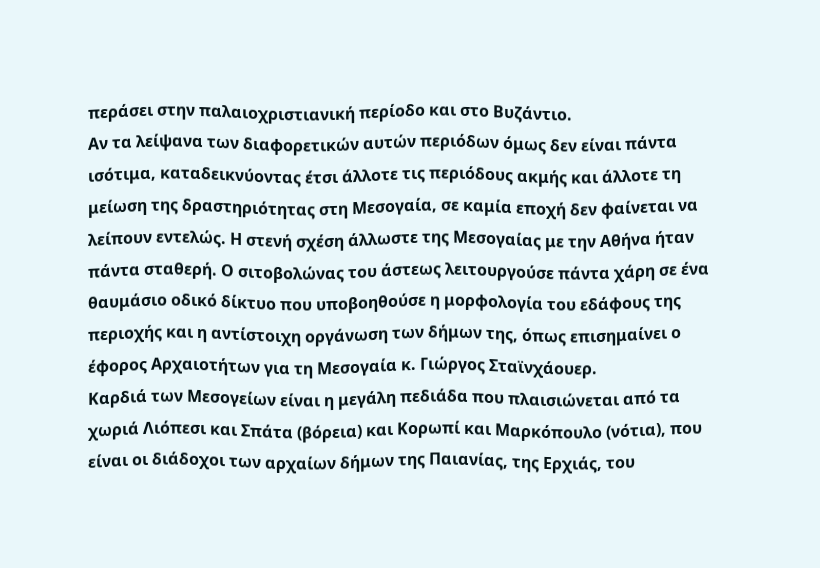περάσει στην παλαιοχριστιανική περίοδο και στο Βυζάντιο.
Αν τα λείψανα των διαφορετικών αυτών περιόδων όμως δεν είναι πάντα ισότιμα, καταδεικνύοντας έτσι άλλοτε τις περιόδους ακμής και άλλοτε τη μείωση της δραστηριότητας στη Μεσογαία, σε καμία εποχή δεν φαίνεται να λείπουν εντελώς. Η στενή σχέση άλλωστε της Μεσογαίας με την Αθήνα ήταν πάντα σταθερή. Ο σιτοβολώνας του άστεως λειτουργούσε πάντα χάρη σε ένα θαυμάσιο οδικό δίκτυο που υποβοηθούσε η μορφολογία του εδάφους της περιοχής και η αντίστοιχη οργάνωση των δήμων της, όπως επισημαίνει ο έφορος Αρχαιοτήτων για τη Μεσογαία κ. Γιώργος Σταϊνχάουερ.
Καρδιά των Μεσογείων είναι η μεγάλη πεδιάδα που πλαισιώνεται από τα χωριά Λιόπεσι και Σπάτα (βόρεια) και Κορωπί και Μαρκόπουλο (νότια), που είναι οι διάδοχοι των αρχαίων δήμων της Παιανίας, της Ερχιάς, του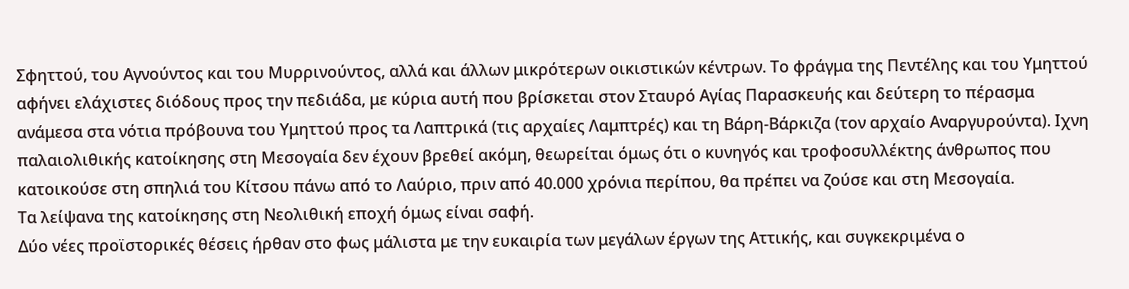Σφηττού, του Αγνούντος και του Μυρρινούντος, αλλά και άλλων μικρότερων οικιστικών κέντρων. Το φράγμα της Πεντέλης και του Υμηττού αφήνει ελάχιστες διόδους προς την πεδιάδα, με κύρια αυτή που βρίσκεται στον Σταυρό Αγίας Παρασκευής και δεύτερη το πέρασμα ανάμεσα στα νότια πρόβουνα του Υμηττού προς τα Λαπτρικά (τις αρχαίες Λαμπτρές) και τη Βάρη-Βάρκιζα (τον αρχαίο Αναργυρούντα). Ιχνη παλαιολιθικής κατοίκησης στη Μεσογαία δεν έχουν βρεθεί ακόμη, θεωρείται όμως ότι ο κυνηγός και τροφοσυλλέκτης άνθρωπος που κατοικούσε στη σπηλιά του Κίτσου πάνω από το Λαύριο, πριν από 40.000 χρόνια περίπου, θα πρέπει να ζούσε και στη Μεσογαία.
Τα λείψανα της κατοίκησης στη Νεολιθική εποχή όμως είναι σαφή.
Δύο νέες προϊστορικές θέσεις ήρθαν στο φως μάλιστα με την ευκαιρία των μεγάλων έργων της Αττικής, και συγκεκριμένα ο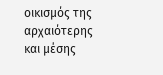οικισμός της αρχαιότερης και μέσης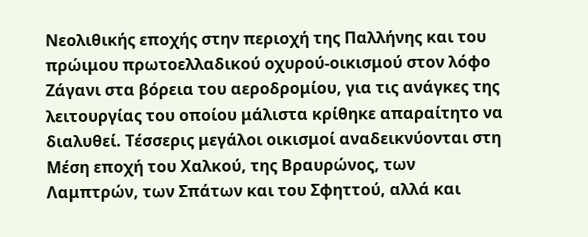Νεολιθικής εποχής στην περιοχή της Παλλήνης και του πρώιμου πρωτοελλαδικού οχυρού-οικισμού στον λόφο Ζάγανι στα βόρεια του αεροδρομίου, για τις ανάγκες της λειτουργίας του οποίου μάλιστα κρίθηκε απαραίτητο να διαλυθεί. Τέσσερις μεγάλοι οικισμοί αναδεικνύονται στη Μέση εποχή του Χαλκού, της Βραυρώνος, των Λαμπτρών, των Σπάτων και του Σφηττού, αλλά και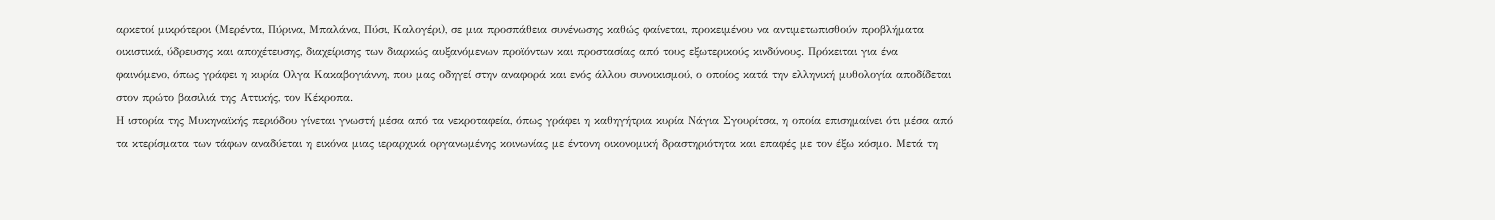αρκετοί μικρότεροι (Μερέντα, Πύρινα, Μπαλάνα, Πύσι, Καλογέρι), σε μια προσπάθεια συνένωσης καθώς φαίνεται, προκειμένου να αντιμετωπισθούν προβλήματα οικιστικά, ύδρευσης και αποχέτευσης, διαχείρισης των διαρκώς αυξανόμενων προϊόντων και προστασίας από τους εξωτερικούς κινδύνους. Πρόκειται για ένα φαινόμενο, όπως γράφει η κυρία Ολγα Κακαβογιάννη, που μας οδηγεί στην αναφορά και ενός άλλου συνοικισμού, ο οποίος κατά την ελληνική μυθολογία αποδίδεται στον πρώτο βασιλιά της Αττικής, τον Κέκροπα.
Η ιστορία της Μυκηναϊκής περιόδου γίνεται γνωστή μέσα από τα νεκροταφεία, όπως γράφει η καθηγήτρια κυρία Νάγια Σγουρίτσα, η οποία επισημαίνει ότι μέσα από τα κτερίσματα των τάφων αναδύεται η εικόνα μιας ιεραρχικά οργανωμένης κοινωνίας με έντονη οικονομική δραστηριότητα και επαφές με τον έξω κόσμο. Μετά τη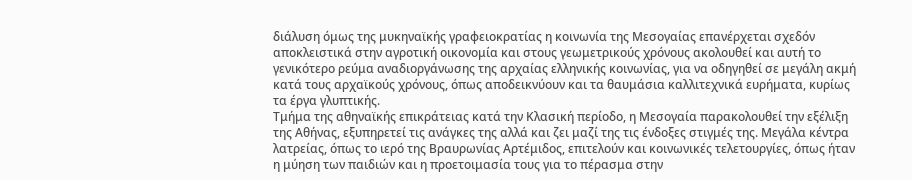διάλυση όμως της μυκηναϊκής γραφειοκρατίας η κοινωνία της Μεσογαίας επανέρχεται σχεδόν αποκλειστικά στην αγροτική οικονομία και στους γεωμετρικούς χρόνους ακολουθεί και αυτή το γενικότερο ρεύμα αναδιοργάνωσης της αρχαίας ελληνικής κοινωνίας, για να οδηγηθεί σε μεγάλη ακμή κατά τους αρχαϊκούς χρόνους, όπως αποδεικνύουν και τα θαυμάσια καλλιτεχνικά ευρήματα, κυρίως τα έργα γλυπτικής.
Τμήμα της αθηναϊκής επικράτειας κατά την Κλασική περίοδο, η Μεσογαία παρακολουθεί την εξέλιξη της Αθήνας, εξυπηρετεί τις ανάγκες της αλλά και ζει μαζί της τις ένδοξες στιγμές της. Μεγάλα κέντρα λατρείας, όπως το ιερό της Βραυρωνίας Αρτέμιδος, επιτελούν και κοινωνικές τελετουργίες, όπως ήταν η μύηση των παιδιών και η προετοιμασία τους για το πέρασμα στην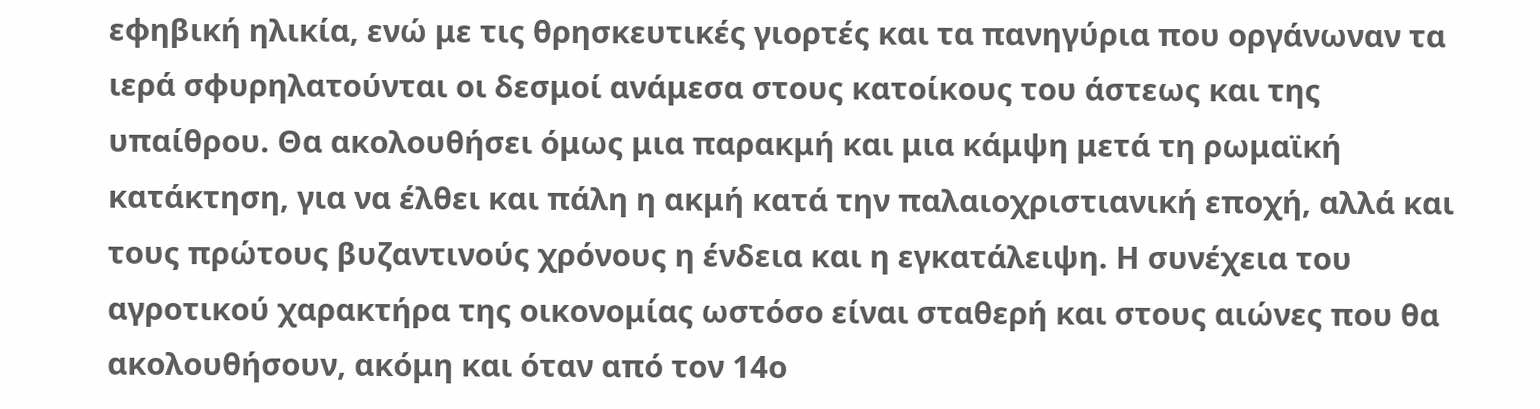εφηβική ηλικία, ενώ με τις θρησκευτικές γιορτές και τα πανηγύρια που οργάνωναν τα ιερά σφυρηλατούνται οι δεσμοί ανάμεσα στους κατοίκους του άστεως και της υπαίθρου. Θα ακολουθήσει όμως μια παρακμή και μια κάμψη μετά τη ρωμαϊκή κατάκτηση, για να έλθει και πάλη η ακμή κατά την παλαιοχριστιανική εποχή, αλλά και τους πρώτους βυζαντινούς χρόνους η ένδεια και η εγκατάλειψη. Η συνέχεια του αγροτικού χαρακτήρα της οικονομίας ωστόσο είναι σταθερή και στους αιώνες που θα ακολουθήσουν, ακόμη και όταν από τον 14ο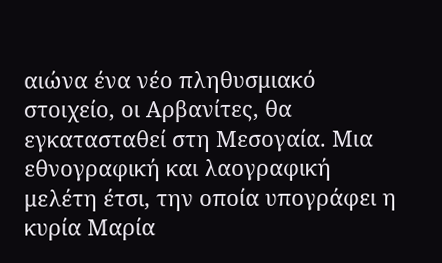αιώνα ένα νέο πληθυσμιακό στοιχείο, οι Αρβανίτες, θα εγκατασταθεί στη Μεσογαία. Μια εθνογραφική και λαογραφική μελέτη έτσι, την οποία υπογράφει η κυρία Μαρία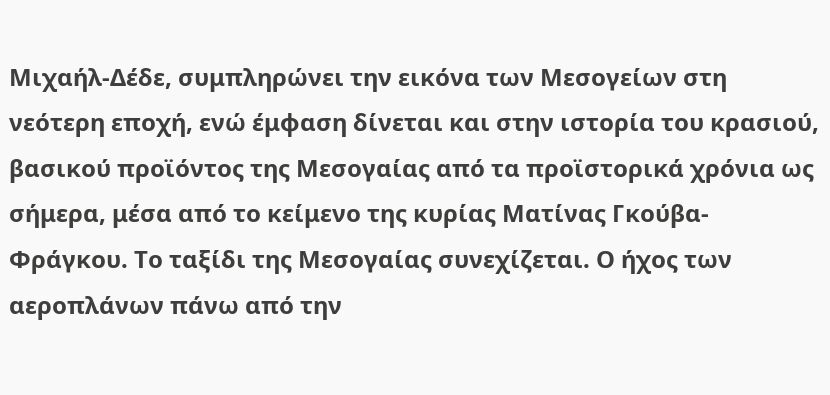Μιχαήλ-Δέδε, συμπληρώνει την εικόνα των Μεσογείων στη νεότερη εποχή, ενώ έμφαση δίνεται και στην ιστορία του κρασιού, βασικού προϊόντος της Μεσογαίας από τα προϊστορικά χρόνια ως σήμερα, μέσα από το κείμενο της κυρίας Ματίνας Γκούβα-Φράγκου. Το ταξίδι της Μεσογαίας συνεχίζεται. Ο ήχος των αεροπλάνων πάνω από την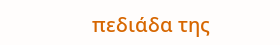πεδιάδα της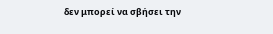δεν μπορεί να σβήσει την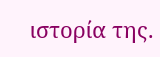ιστορία της.